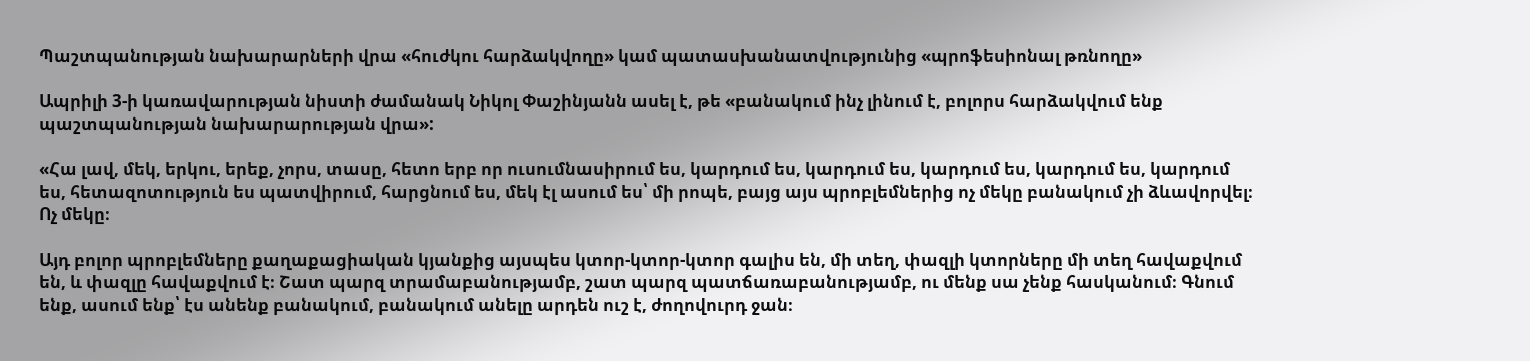Պաշտպանության նախարարների վրա «հուժկու հարձակվողը» կամ պատասխանատվությունից «պրոֆեսիոնալ թռնողը»

Ապրիլի 3-ի կառավարության նիստի ժամանակ Նիկոլ Փաշինյանն ասել է, թե «բանակում ինչ լինում է, բոլորս հարձակվում ենք պաշտպանության նախարարության վրա»:

«Հա լավ, մեկ, երկու, երեք, չորս, տասը, հետո երբ որ ուսումնասիրում ես, կարդում ես, կարդում ես, կարդում ես, կարդում ես, կարդում ես, հետազոտություն ես պատվիրում, հարցնում ես, մեկ էլ ասում ես՝ մի րոպե, բայց այս պրոբլեմներից ոչ մեկը բանակում չի ձևավորվել։ Ոչ մեկը։

Այդ բոլոր պրոբլեմները քաղաքացիական կյանքից այսպես կտոր-կտոր-կտոր գալիս են, մի տեղ, փազլի կտորները մի տեղ հավաքվում են, և փազլը հավաքվում է։ Շատ պարզ տրամաբանությամբ, շատ պարզ պատճառաբանությամբ, ու մենք սա չենք հասկանում։ Գնում ենք, ասում ենք՝ էս անենք բանակում, բանակում անելը արդեն ուշ է, ժողովուրդ ջան։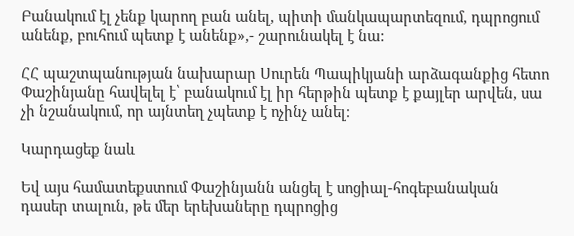Բանակում էլ չենք կարող բան անել, պիտի մանկապարտեզում, դպրոցում անենք, բուհում պետք է անենք»,- շարունակել է նա:

ՀՀ պաշտպանության նախարար Սուրեն Պապիկյանի արձագանքից հետո Փաշինյանը հավելել է՝ բանակում էլ իր հերթին պետք է քայլեր արվեն, սա չի նշանակում, որ այնտեղ չպետք է ոչինչ անել։

Կարդացեք նաև

Եվ այս համատեքստում Փաշինյանն անցել է սոցիալ-հոգեբանական դասեր տալուն, թե մեր երեխաները դպրոցից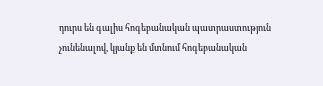դուրս են գալիս հոգեբանական պատրաստություն չունենալով, կյանք են մտնում հոգեբանական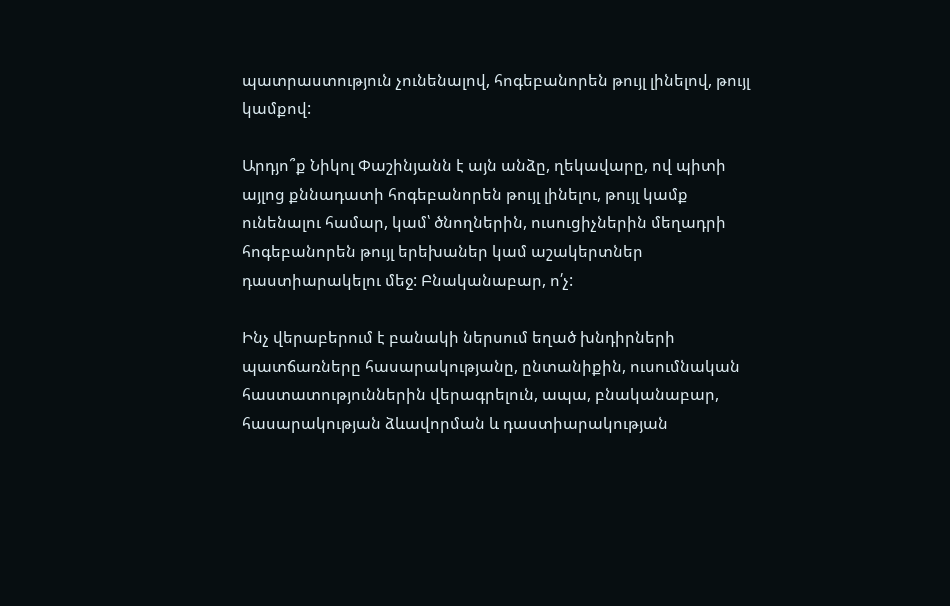պատրաստություն չունենալով, հոգեբանորեն թույլ լինելով, թույլ կամքով:

Արդյո՞ք Նիկոլ Փաշինյանն է այն անձը, ղեկավարը, ով պիտի այլոց քննադատի հոգեբանորեն թույլ լինելու, թույլ կամք ունենալու համար, կամ՝ ծնողներին, ուսուցիչներին մեղադրի հոգեբանորեն թույլ երեխաներ կամ աշակերտներ դաստիարակելու մեջ: Բնականաբար, ո՛չ:

Ինչ վերաբերում է բանակի ներսում եղած խնդիրների պատճառները հասարակությանը, ընտանիքին, ուսումնական հաստատություններին վերագրելուն, ապա, բնականաբար, հասարակության ձևավորման և դաստիարակության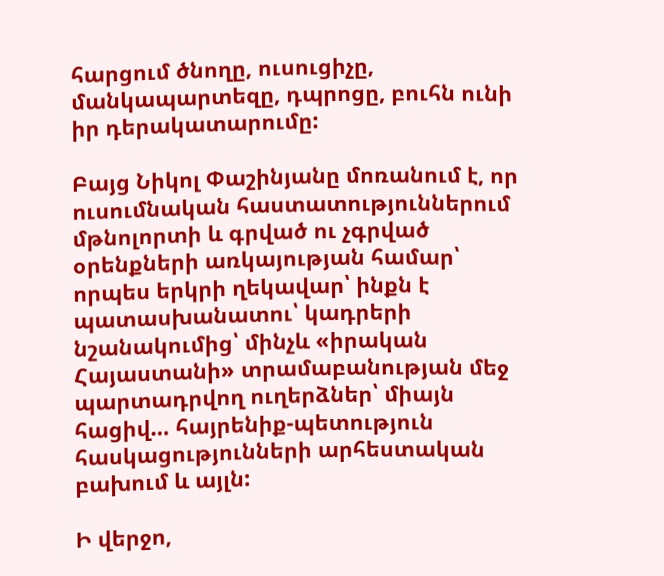հարցում ծնողը, ուսուցիչը, մանկապարտեզը, դպրոցը, բուհն ունի իր դերակատարումը:

Բայց Նիկոլ Փաշինյանը մոռանում է, որ ուսումնական հաստատություններում մթնոլորտի և գրված ու չգրված օրենքների առկայության համար՝ որպես երկրի ղեկավար՝ ինքն է պատասխանատու՝ կադրերի նշանակումից՝ մինչև «իրական Հայաստանի» տրամաբանության մեջ պարտադրվող ուղերձներ՝ միայն հացիվ… հայրենիք-պետություն հասկացությունների արհեստական բախում և այլն:

Ի վերջո,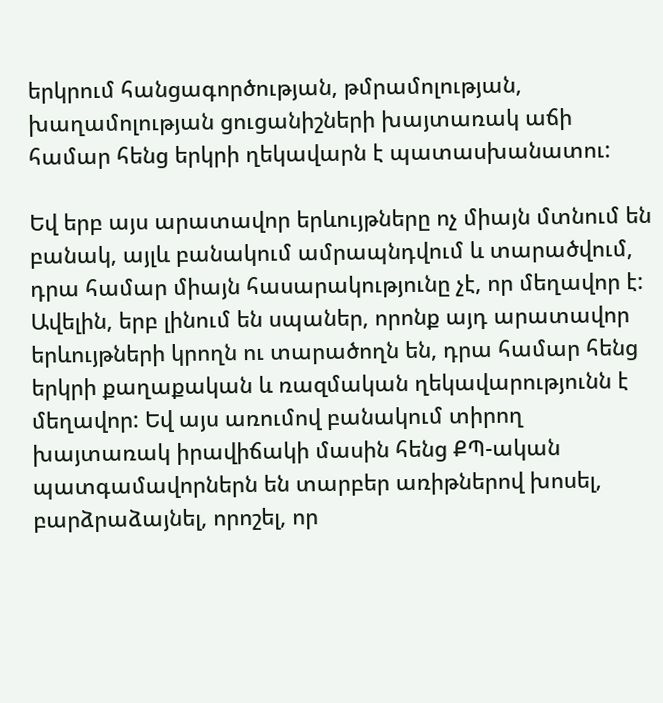երկրում հանցագործության, թմրամոլության, խաղամոլության ցուցանիշների խայտառակ աճի համար հենց երկրի ղեկավարն է պատասխանատու:

Եվ երբ այս արատավոր երևույթները ոչ միայն մտնում են բանակ, այլև բանակում ամրապնդվում և տարածվում, դրա համար միայն հասարակությունը չէ, որ մեղավոր է: Ավելին, երբ լինում են սպաներ, որոնք այդ արատավոր երևույթների կրողն ու տարածողն են, դրա համար հենց երկրի քաղաքական և ռազմական ղեկավարությունն է մեղավոր: Եվ այս առումով բանակում տիրող խայտառակ իրավիճակի մասին հենց ՔՊ-ական պատգամավորներն են տարբեր առիթներով խոսել, բարձրաձայնել, որոշել, որ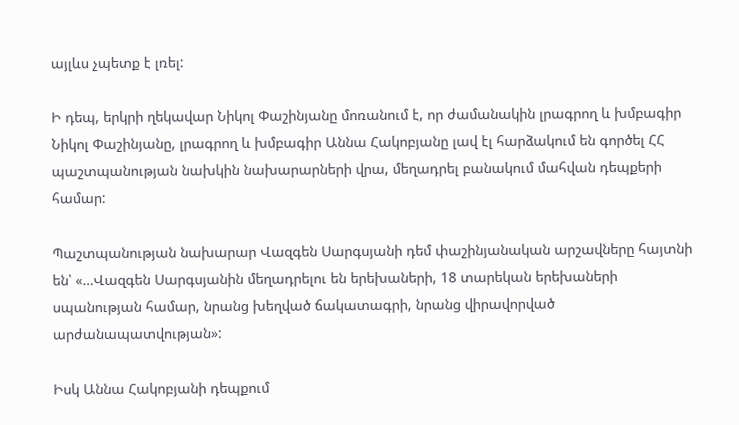այլևս չպետք է լռել:

Ի դեպ, երկրի ղեկավար Նիկոլ Փաշինյանը մոռանում է, որ ժամանակին լրագրող և խմբագիր Նիկոլ Փաշինյանը, լրագրող և խմբագիր Աննա Հակոբյանը լավ էլ հարձակում են գործել ՀՀ պաշտպանության նախկին նախարարների վրա, մեղադրել բանակում մահվան դեպքերի համար:

Պաշտպանության նախարար Վազգեն Սարգսյանի դեմ փաշինյանական արշավները հայտնի են՝ «…Վազգեն Սարգսյանին մեղադրելու են երեխաների, 18 տարեկան երեխաների սպանության համար, նրանց խեղված ճակատագրի, նրանց վիրավորված արժանապատվության»:

Իսկ Աննա Հակոբյանի դեպքում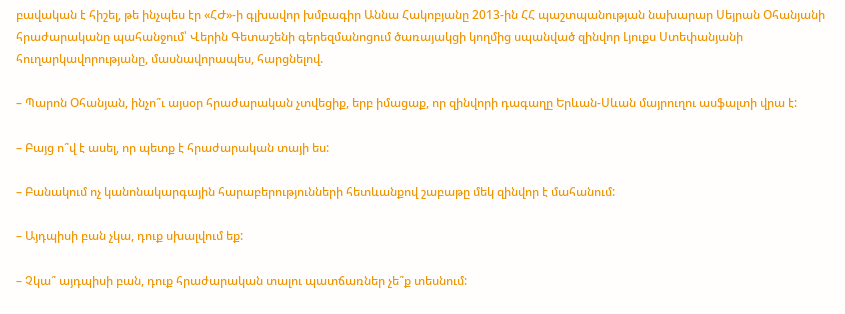բավական է հիշել, թե ինչպես էր «ՀԺ»-ի գլխավոր խմբագիր Աննա Հակոբյանը 2013-ին ՀՀ պաշտպանության նախարար Սեյրան Օհանյանի հրաժարականը պահանջում՝ Վերին Գետաշենի գերեզմանոցում ծառայակցի կողմից սպանված զինվոր Լյուքս Ստեփանյանի հուղարկավորությանը, մասնավորապես, հարցնելով.

– Պարոն Օհանյան, ինչո՞ւ այսօր հրաժարական չտվեցիք, երբ իմացաք, որ զինվորի դագաղը Երևան-Սևան մայրուղու ասֆալտի վրա է:

– Բայց ո՞վ է ասել, որ պետք է հրաժարական տայի ես:

– Բանակում ոչ կանոնակարգային հարաբերությունների հետևանքով շաբաթը մեկ զինվոր է մահանում:

– Այդպիսի բան չկա, դուք սխալվում եք:

– Չկա՞ այդպիսի բան, դուք հրաժարական տալու պատճառներ չե՞ք տեսնում: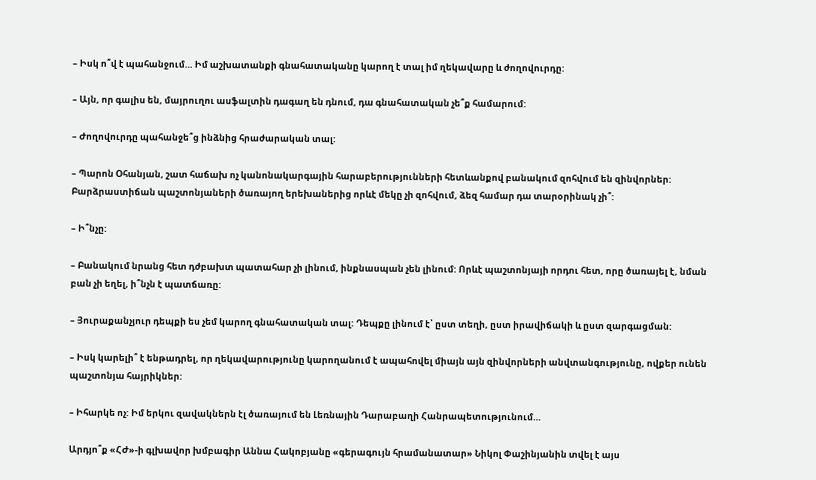– Իսկ ո՞վ է պահանջում… Իմ աշխատանքի գնահատականը կարող է տալ իմ ղեկավարը և ժողովուրդը:

– Այն, որ գալիս են, մայրուղու ասֆալտին դագաղ են դնում, դա գնահատական չե՞ք համարում:

– Ժողովուրդը պահանջե՞ց ինձնից հրաժարական տալ:

– Պարոն Օհանյան, շատ հաճախ ոչ կանոնակարգային հարաբերությունների հետևանքով բանակում զոհվում են զինվորներ: Բարձրաստիճան պաշտոնյաների ծառայող երեխաներից որևէ մեկը չի զոհվում, ձեզ համար դա տարօրինակ չի՞:

– Ի՞նչը:

– Բանակում նրանց հետ դժբախտ պատահար չի լինում, ինքնասպան չեն լինում: Որևէ պաշտոնյայի որդու հետ, որը ծառայել է, նման բան չի եղել, ի՞նչն է պատճառը:

– Յուրաքանչյուր դեպքի ես չեմ կարող գնահատական տալ: Դեպքը լինում է՝ ըստ տեղի, ըստ իրավիճակի և ըստ զարգացման:

– Իսկ կարելի՞ է ենթադրել, որ ղեկավարությունը կարողանում է ապահովել միայն այն զինվորների անվտանգությունը, ովքեր ունեն պաշտոնյա հայրիկներ:

– Իհարկե ոչ: Իմ երկու զավակներն էլ ծառայում են Լեռնային Դարաբաղի Հանրապետությունում…

Արդյո՞ք «ՀԺ»-ի գլխավոր խմբագիր Աննա Հակոբյանը «գերագույն հրամանատար» Նիկոլ Փաշինյանին տվել է այս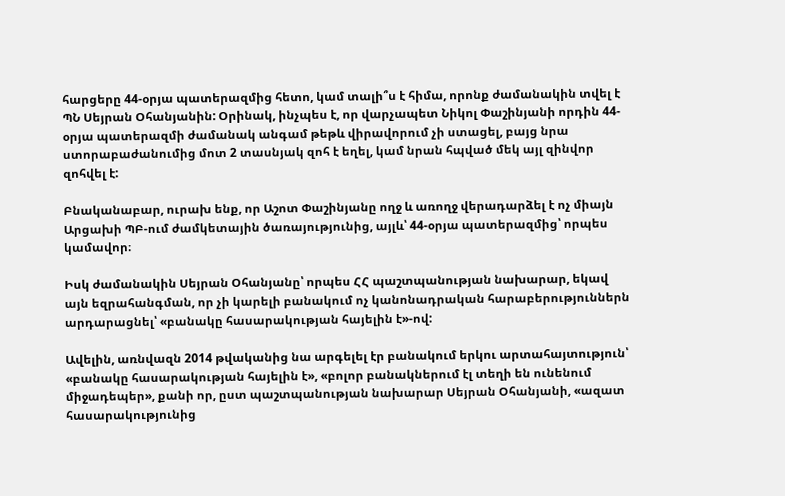հարցերը 44-օրյա պատերազմից հետո, կամ տալի՞ս է հիմա, որոնք ժամանակին տվել է ՊՆ Սեյրան Օհանյանին: Օրինակ, ինչպես է, որ վարչապետ Նիկոլ Փաշինյանի որդին 44-օրյա պատերազմի ժամանակ անգամ թեթև վիրավորում չի ստացել, բայց նրա ստորաբաժանումից մոտ 2 տասնյակ զոհ է եղել, կամ նրան հպված մեկ այլ զինվոր զոհվել է:

Բնականաբար, ուրախ ենք, որ Աշոտ Փաշինյանը ողջ և առողջ վերադարձել է ոչ միայն Արցախի ՊԲ-ում ժամկետային ծառայությունից, այլև՝ 44-օրյա պատերազմից՝ որպես կամավոր։

Իսկ ժամանակին Սեյրան Օհանյանը՝ որպես ՀՀ պաշտպանության նախարար, եկավ այն եզրահանգման, որ չի կարելի բանակում ոչ կանոնադրական հարաբերություններն արդարացնել՝ «բանակը հասարակության հայելին է»-ով:

Ավելին, առնվազն 2014 թվականից նա արգելել էր բանակում երկու արտահայտություն՝ «բանակը հասարակության հայելին է», «բոլոր բանակներում էլ տեղի են ունենում միջադեպեր», քանի որ, ըստ պաշտպանության նախարար Սեյրան Օհանյանի, «ազատ հասարակությունից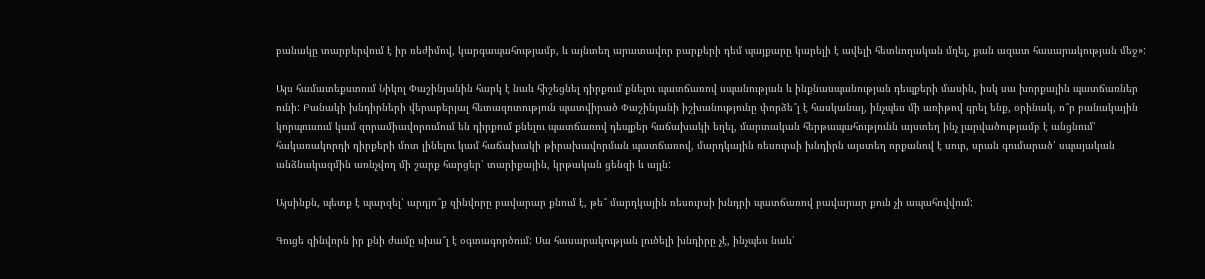բանակը տարբերվում է իր ռեժիմով, կարգապահությամբ, և այնտեղ արատավոր բարքերի դեմ պայքարը կարելի է ավելի հետևողական մղել, քան ազատ հասարակության մեջ»:

Այս համատեքստում Նիկոլ Փաշինյանին հարկ է նաև հիշեցնել դիրքում քնելու պատճառով սպանության և ինքնասպանության դեպքերի մասին, իսկ սա խորքային պատճառներ ունի: Բանակի խնդիրների վերաբերյալ հետազոտություն պատվիրած Փաշինյանի իշխանությունը փորձե՞լ է հասկանալ, ինչպես մի առիթով գրել ենք, օրինակ, ո՞ր բանակային կորպուսում կամ զորամիավորումում են դիրքում քնելու պատճառով դեպքեր հաճախակի եղել, մարտական հերթապահությունն այստեղ ինչ լարվածությամբ է անցնում՝ հակառակորդի դիրքերի մոտ լինելու կամ հաճախակի թիրախավորման պատճառով, մարդկային ռեսուրսի խնդիրն այստեղ որքանով է սուր, սրան գումարած՝ սպայական անձնակազմին առնչվող մի շարք հարցեր՝ տարիքային, կրթական ցենզի և այլն:

Այսինքն, պետք է պարզել՝ արդյո՞ք զինվորը բավարար քնում է, թե՞ մարդկային ռեսուրսի խնդրի պատճառով բավարար քուն չի ապահովվում:

Գուցե զինվորն իր քնի ժամը սխա՞լ է օգտագործում: Սա հասարակության լուծելի խնդիրը չէ, ինչպես նաև՝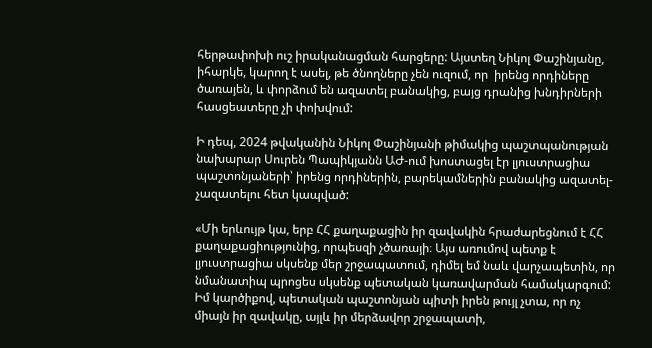հերթափոխի ուշ իրականացման հարցերը: Այստեղ Նիկոլ Փաշինյանը, իհարկե, կարող է ասել, թե ծնողները չեն ուզում, որ  իրենց որդիները ծառայեն, և փորձում են ազատել բանակից, բայց դրանից խնդիրների հասցեատերը չի փոխվում:

Ի դեպ, 2024 թվականին Նիկոլ Փաշինյանի թիմակից պաշտպանության նախարար Սուրեն Պապիկյանն ԱԺ-ում խոստացել էր լյուստրացիա պաշտոնյաների՝ իրենց որդիներին, բարեկամներին բանակից ազատել-չազատելու հետ կապված:

«Մի երևույթ կա, երբ ՀՀ քաղաքացին իր զավակին հրաժարեցնում է ՀՀ քաղաքացիությունից, որպեսզի չծառայի։ Այս առումով պետք է լյուստրացիա սկսենք մեր շրջապատում, դիմել եմ նաև վարչապետին, որ նմանատիպ պրոցես սկսենք պետական կառավարման համակարգում: Իմ կարծիքով, պետական պաշտոնյան պիտի իրեն թույլ չտա, որ ոչ միայն իր զավակը, այլև իր մերձավոր շրջապատի,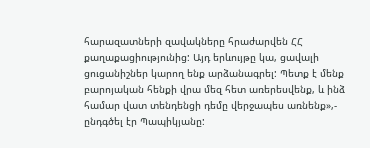հարազատների զավակները հրաժարվեն ՀՀ քաղաքացիությունից: Այդ երևույթը կա, ցավալի ցուցանիշներ կարող ենք արձանագրել: Պետք է մենք բարոյական հենքի վրա մեզ հետ առերեսվենք, և ինձ համար վատ տենդենցի դեմը վերջապես առնենք»,- ընդգծել էր Պապիկյանը: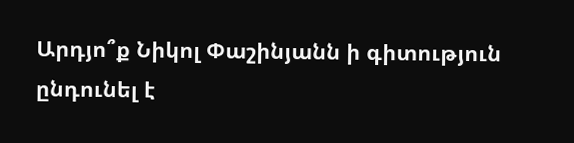Արդյո՞ք Նիկոլ Փաշինյանն ի գիտություն ընդունել է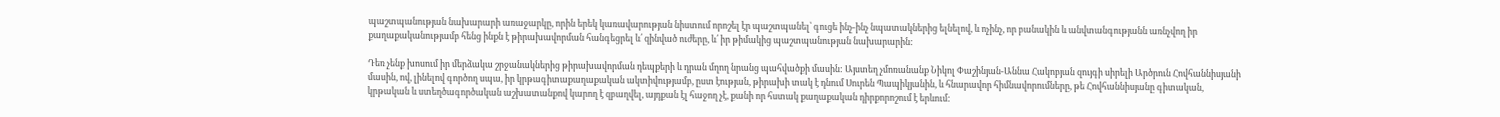պաշտպանության նախարարի առաջարկը, որին երեկ կառավարության նիստում որոշել էր պաշտպանել՝ գուցե ինչ-ինչ նպատակներից ելնելով, և ոչինչ, որ բանակին և անվտանգությանն առնչվող իր քաղաքականությամբ հենց ինքն է թիրախավորման հանգեցրել և՛ զինված ուժերը, և՛ իր թիմակից պաշտպանության նախարարին:

Դեռ չենք խոսում իր մերձակա շրջանակներից թիրախավորման դեպքերի և դրան մղող նրանց պահվածքի մասին: Այստեղ չմոռանանք Նիկոլ Փաշինյան-Աննա Հակոբյան զույգի սիրելի Արծրուն Հովհաննիսյանի մասին, ով, լինելով գործող սպա, իր կրթագիտաքաղաքական ակտիվությամբ, ըստ էության, թիրախի տակ է դնում Սուրեն Պապիկյանին, և հնարավոր հիմնավորումները, թե Հովհաննիսյանը գիտական, կրթական և ստեղծագործական աշխատանքով կարող է զբաղվել, այդքան էլ հաջող չէ, քանի որ հստակ քաղաքական դիրքորոշում է երևում: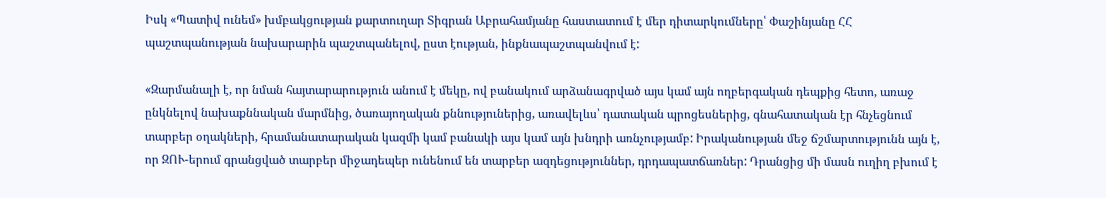Իսկ «Պատիվ ունեմ» խմբակցության քարտուղար Տիգրան Աբրահամյանը հաստատում է մեր դիտարկումները՝ Փաշինյանը ՀՀ պաշտպանության նախարարին պաշտպանելով, ըստ էության, ինքնապաշտպանվում է:

«Զարմանալի է, որ նման հայտարարություն անում է մեկը, ով բանակում արձանագրված այս կամ այն ողբերգական դեպքից հետո, առաջ ընկնելով նախաքննական մարմնից, ծառայողական քննություներից, առավելևս՝ դատական պրոցեսներից, գնահատական էր հնչեցնում տարբեր օղակների, հրամանատարական կազմի կամ բանակի այս կամ այն խնդրի առնչությամբ: Իրականության մեջ ճշմարտությունն այն է, որ ԶՈՒ-երում գրանցված տարբեր միջադեպեր ունենում են տարբեր ազդեցություններ, դրդապատճառներ: Դրանցից մի մասն ուղիղ բխում է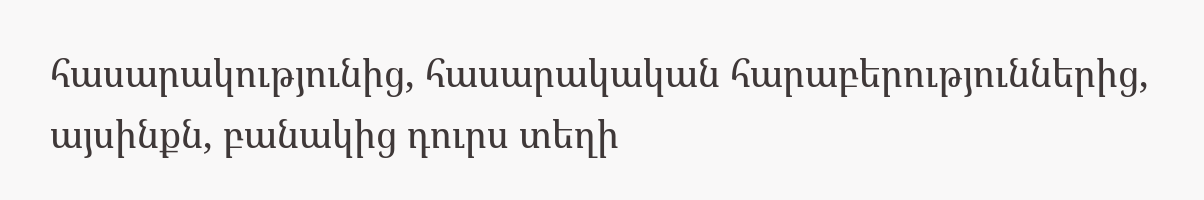հասարակությունից, հասարակական հարաբերություններից, այսինքն, բանակից դուրս տեղի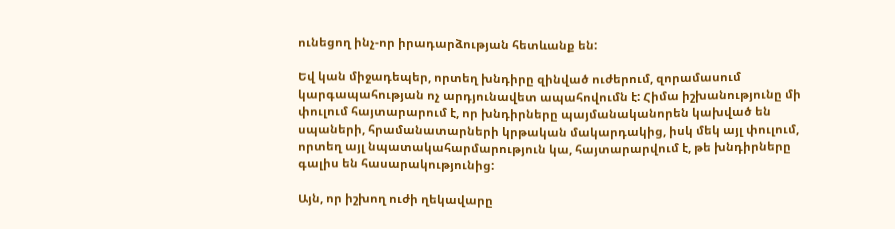ունեցող ինչ-որ իրադարձության հետևանք են:

Եվ կան միջադեպեր, որտեղ խնդիրը զինված ուժերում, զորամասում կարգապահության ոչ արդյունավետ ապահովումն է: Հիմա իշխանությունը մի փուլում հայտարարում է, որ խնդիրները պայմանականորեն կախված են սպաների, հրամանատարների կրթական մակարդակից, իսկ մեկ այլ փուլում, որտեղ այլ նպատակահարմարություն կա, հայտարարվում է, թե խնդիրները գալիս են հասարակությունից:

Այն, որ իշխող ուժի ղեկավարը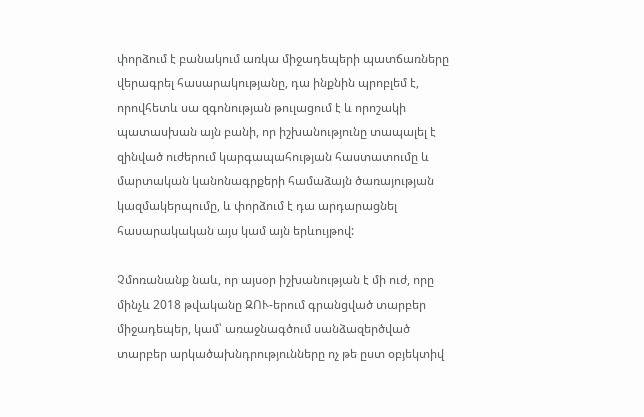փորձում է բանակում առկա միջադեպերի պատճառները վերագրել հասարակությանը, դա ինքնին պրոբլեմ է, որովհետև սա զգոնության թուլացում է և որոշակի պատասխան այն բանի, որ իշխանությունը տապալել է զինված ուժերում կարգապահության հաստատումը և մարտական կանոնագրքերի համաձայն ծառայության կազմակերպումը, և փորձում է դա արդարացնել հասարակական այս կամ այն երևույթով:

Չմոռանանք նաև, որ այսօր իշխանության է մի ուժ, որը մինչև 2018 թվականը ԶՈՒ-երում գրանցված տարբեր միջադեպեր, կամ՝ առաջնագծում սանձազերծված տարբեր արկածախնդրությունները ոչ թե ըստ օբյեկտիվ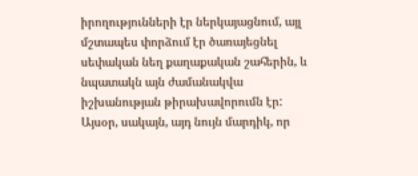իրողությունների էր ներկայացնում, այլ մշտապես փորձում էր ծառայեցնել սեփական նեղ քաղաքական շահերին, և նպատակն այն ժամանակվա իշխանության թիրախավորումն էր: Այսօր, սակայն, այդ նույն մարդիկ, որ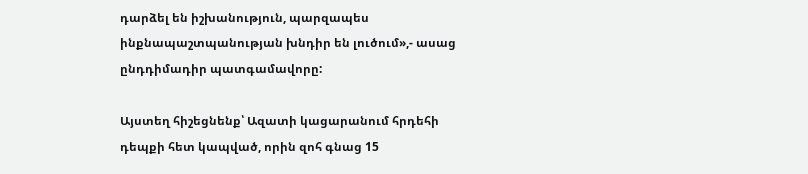դարձել են իշխանություն, պարզապես ինքնապաշտպանության խնդիր են լուծում»,- ասաց ընդդիմադիր պատգամավորը:

Այստեղ հիշեցնենք՝ Ազատի կացարանում հրդեհի դեպքի հետ կապված, որին զոհ գնաց 15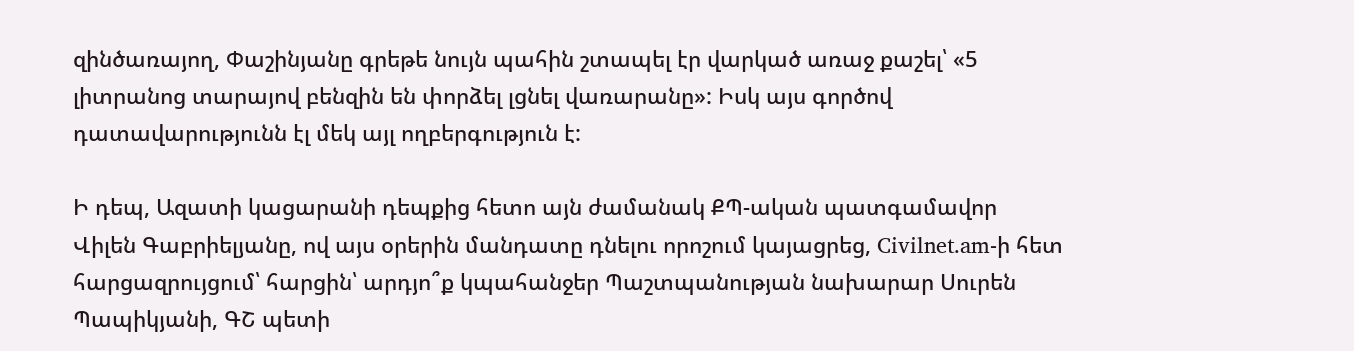զինծառայող, Փաշինյանը գրեթե նույն պահին շտապել էր վարկած առաջ քաշել՝ «5 լիտրանոց տարայով բենզին են փորձել լցնել վառարանը»: Իսկ այս գործով դատավարությունն էլ մեկ այլ ողբերգություն է:

Ի դեպ, Ազատի կացարանի դեպքից հետո այն ժամանակ ՔՊ-ական պատգամավոր Վիլեն Գաբրիելյանը, ով այս օրերին մանդատը դնելու որոշում կայացրեց, Civilnet.am-ի հետ հարցազրույցում՝ հարցին՝ արդյո՞ք կպահանջեր Պաշտպանության նախարար Սուրեն Պապիկյանի, ԳՇ պետի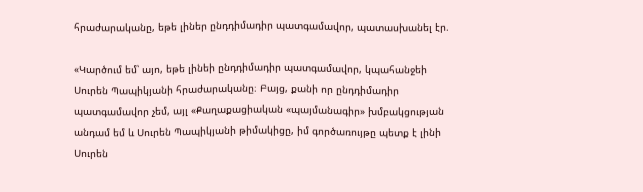հրաժարականը, եթե լիներ ընդդիմադիր պատգամավոր, պատասխանել էր.

«Կարծում եմ՝ այո, եթե լինեի ընդդիմադիր պատգամավոր, կպահանջեի Սուրեն Պապիկյանի հրաժարականը։ Բայց, քանի որ ընդդիմադիր պատգամավոր չեմ, այլ «Քաղաքացիական «պայմանագիր» խմբակցության անդամ եմ և Սուրեն Պապիկյանի թիմակիցը, իմ գործառույթը պետք է լինի Սուրեն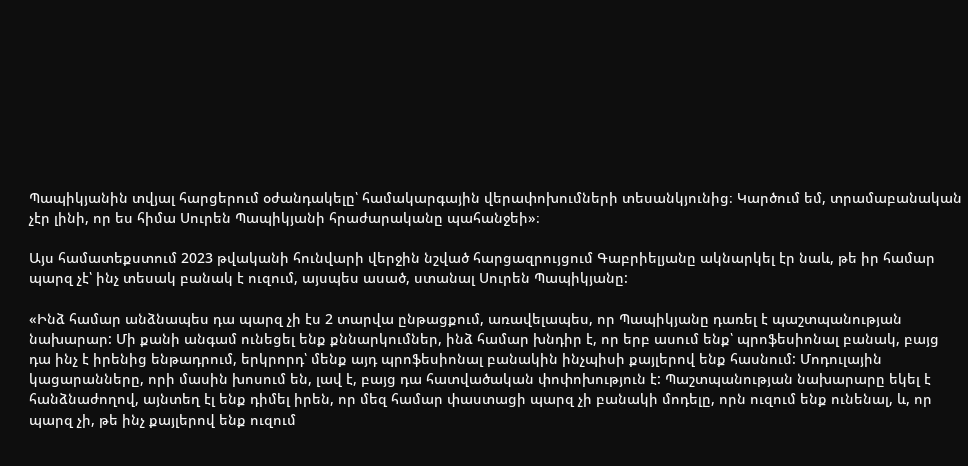Պապիկյանին տվյալ հարցերում օժանդակելը՝ համակարգային վերափոխումների տեսանկյունից։ Կարծում եմ, տրամաբանական չէր լինի, որ ես հիմա Սուրեն Պապիկյանի հրաժարականը պահանջեի»։

Այս համատեքստում 2023 թվականի հունվարի վերջին նշված հարցազրույցում Գաբրիելյանը ակնարկել էր նաև, թե իր համար պարզ չէ՝ ինչ տեսակ բանակ է ուզում, այսպես ասած, ստանալ Սուրեն Պապիկյանը:

«Ինձ համար անձնապես դա պարզ չի էս 2 տարվա ընթացքում, առավելապես, որ Պապիկյանը դառել է պաշտպանության նախարար: Մի քանի անգամ ունեցել ենք քննարկումներ, ինձ համար խնդիր է, որ երբ ասում ենք՝ պրոֆեսիոնալ բանակ, բայց դա ինչ է իրենից ենթադրում, երկրորդ՝ մենք այդ պրոֆեսիոնալ բանակին ինչպիսի քայլերով ենք հասնում: Մոդուլային կացարանները, որի մասին խոսում են, լավ է, բայց դա հատվածական փոփոխություն է: Պաշտպանության նախարարը եկել է հանձնաժողով, այնտեղ էլ ենք դիմել իրեն, որ մեզ համար փաստացի պարզ չի բանակի մոդելը, որն ուզում ենք ունենալ, և, որ պարզ չի, թե ինչ քայլերով ենք ուզում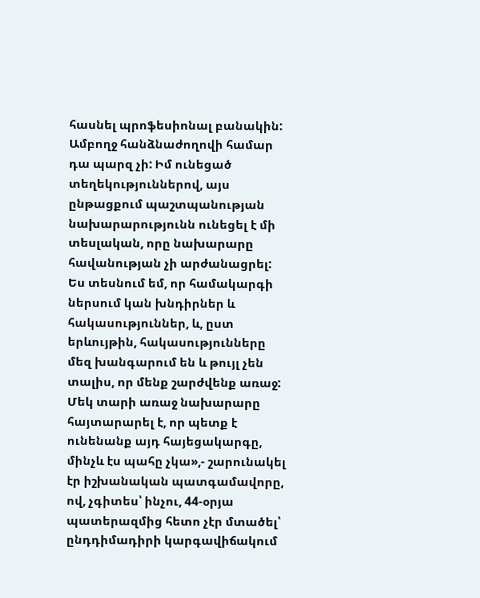հասնել պրոֆեսիոնալ բանակին: Ամբողջ հանձնաժողովի համար դա պարզ չի: Իմ ունեցած տեղեկություններով, այս ընթացքում պաշտպանության նախարարությունն ունեցել է մի տեսլական, որը նախարարը հավանության չի արժանացրել: Ես տեսնում եմ, որ համակարգի ներսում կան խնդիրներ և հակասություններ, և, ըստ երևույթին, հակասությունները մեզ խանգարում են և թույլ չեն տալիս, որ մենք շարժվենք առաջ: Մեկ տարի առաջ նախարարը հայտարարել է, որ պետք է ունենանք այդ հայեցակարգը, մինչև էս պահը չկա»,- շարունակել էր իշխանական պատգամավորը, ով, չգիտես՝ ինչու, 44-օրյա պատերազմից հետո չէր մտածել՝ ընդդիմադիրի կարգավիճակում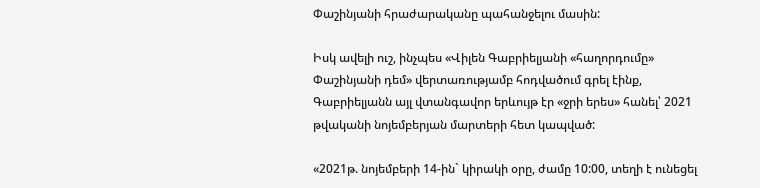Փաշինյանի հրաժարականը պահանջելու մասին:

Իսկ ավելի ուշ, ինչպես «Վիլեն Գաբրիելյանի «հաղորդումը» Փաշինյանի դեմ» վերտառությամբ հոդվածում գրել էինք, Գաբրիելյանն այլ վտանգավոր երևույթ էր «ջրի երես» հանել՝ 2021 թվականի նոյեմբերյան մարտերի հետ կապված:

«2021թ. նոյեմբերի 14-ին` կիրակի օրը, ժամը 10:00, տեղի է ունեցել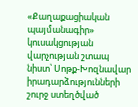«Քաղաքացիական պայմանագիր» կուսակցության վարչության շտապ նիստ՝ Սոթք-Խոզնավար իրադարձությունների շուրջ ստեղծված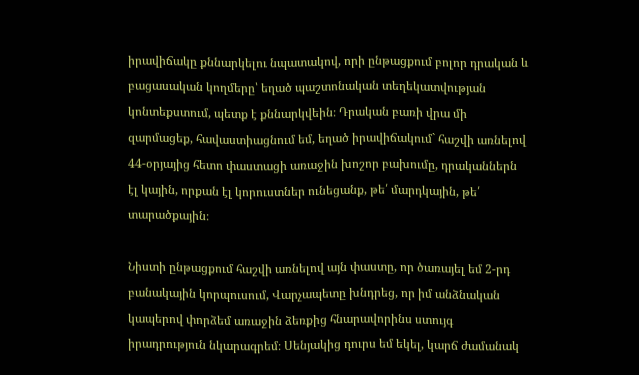իրավիճակը քննարկելու նպատակով, որի ընթացքում բոլոր դրական և բացասական կողմերը՝ եղած պաշտոնական տեղեկատվության կոնտեքստում, պետք է քննարկվեին։ Դրական բառի վրա մի զարմացեք, հավաստիացնում եմ, եղած իրավիճակում` հաշվի առնելով 44-օրյայից հետո փաստացի առաջին խոշոր բախումը, դրականներն էլ կային, որքան էլ կորուստներ ունեցանք, թե՛ մարդկային, թե՛ տարածքային։

Նիստի ընթացքում հաշվի առնելով այն փաստը, որ ծառայել եմ 2-րդ բանակային կորպուսում, Վարչապետը խնդրեց, որ իմ անձնական կապերով փորձեմ առաջին ձեռքից հնարավորինս ստույգ իրադրություն նկարագրեմ։ Սենյակից դուրս եմ եկել, կարճ ժամանակ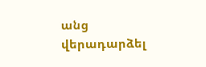անց վերադարձել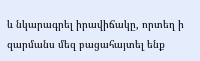և նկարագրել իրավիճակը, որտեղ ի զարմանս մեզ բացահայտել ենք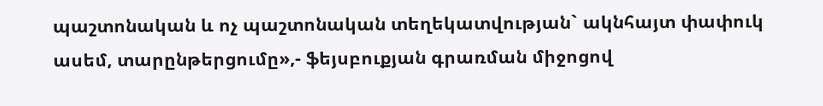պաշտոնական և ոչ պաշտոնական տեղեկատվության` ակնհայտ փափուկ ասեմ, տարընթերցումը»,- ֆեյսբուքյան գրառման միջոցով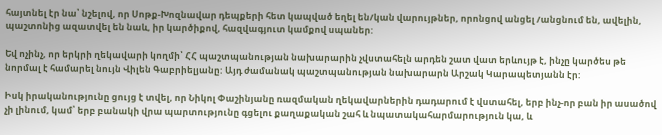հայտնել էր նա՝ նշելով, որ Սոթք-Խոզնավար դեպքերի հետ կապված եղել են/կան վարույթներ, որոնցով անցել /անցնում են, ավելին, պաշտոնից ազատվել են նաև, իր կարծիքով, հազվագյուտ կամքով սպաներ:

Եվ ոչինչ, որ երկրի ղեկավարի կողմի՝ ՀՀ պաշտպանության նախարարին չվստահելն արդեն շատ վատ երևույթ է, ինչը կարծես թե նորմալ է համարել նույն Վիլեն Գաբրիելյանը: Այդ ժամանակ պաշտպանության նախարարն Արշակ Կարապետյանն էր:

Իսկ իրականությունը ցույց է տվել, որ Նիկոլ Փաշինյանը ռազմական ղեկավարներին դադարում է վստահել, երբ ինչ-որ բան իր ասածով չի լինում, կամ՝ երբ բանակի վրա պարտությունը գցելու քաղաքական շահ և նպատակահարմարություն կա, և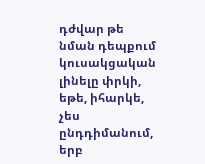դժվար թե նման դեպքում կուսակցական լինելը փրկի, եթե, իհարկե, չես ընդդիմանում, երբ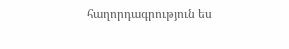հաղորդագրություն ես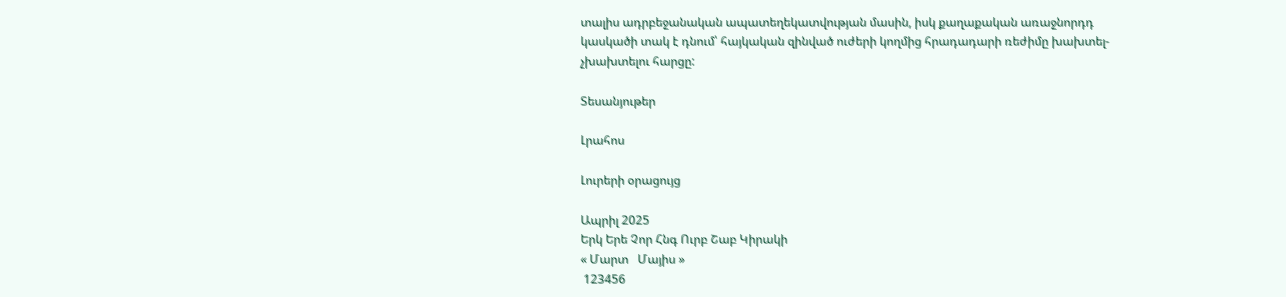տալիս ադրբեջանական ապատեղեկատվության մասին, իսկ քաղաքական առաջնորդդ կասկածի տակ է դնում՝ հայկական զինված ուժերի կողմից հրադադարի ռեժիմը խախտել-չխախտելու հարցը:

Տեսանյութեր

Լրահոս

Լուրերի օրացույց

Ապրիլ 2025
Երկ Երե Չոր Հնգ Ուրբ Շաբ Կիրակի
« Մարտ   Մայիս »
 123456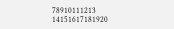78910111213
14151617181920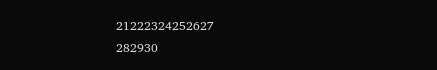21222324252627
282930